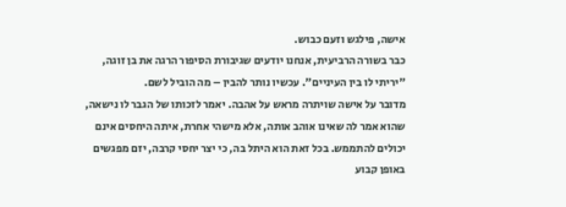אישה, פילגש וזעם כבוש.
כבר בשורה הרביעית, אנחנו יודעים שגיבורת הסיפור הרגה את בן זוגה, "יריתי לו בין העיניים". עכשיו נותר להבין – מה הוביל לשם.
מדובר על אישה שויתרה מראש על אהבה. יאמר לזכותו של הגבר לו נישאה, שהוא אמר לה שאינו אוהב אותה, אלא מישהי אחרת, איתה היחסים אינם יכולים להתממש. בכל זאת הוא היתל בה, כי יצר יחסי קרבה, יזם מפגשים באופן קבוע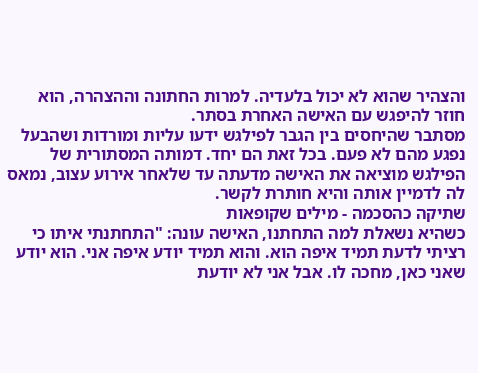והצהיר שהוא לא יכול בלעדיה. למרות החתונה וההצהרה, הוא חוזר להיפגש עם האישה האחרת בסתר.
מסתבר שהיחסים בין הגבר לפילגש ידעו עליות ומורדות ושהבעל נפגע מהם לא פעם. בכל זאת הם יחד. דמותה המסתורית של הפילגש מוציאה את האישה מדעתה עד שלאחר אירוע עצוב, נמאס לה לדמיין אותה והיא חותרת לקשר.
שתיקה כהסכמה - מילים שקופאות
כשהיא נשאלת למה התחתנו, האישה עונה: "התחתנתי איתו כי רציתי לדעת תמיד איפה הוא. והוא תמיד יודע איפה אני. הוא יודע שאני כאן, מחכה לו. אבל אני לא יודעת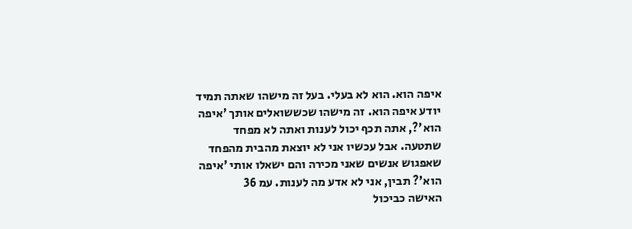איפה הוא. הוא לא בעלי. בעל זה מישהו שאתה תמיד יודע איפה הוא. זה מישהו שכששואלים אותך 'איפה הוא'?, אתה תכף יכול לענות ואתה לא מפחד שתטעה. אבל עכשיו אני לא יוצאת מהבית מהפחד שאפגוש אנשים שאני מכירה והם ישאלו אותי 'איפה הוא'? תבין, אני לא אדע מה לענות. עמ 36
האישה כביכול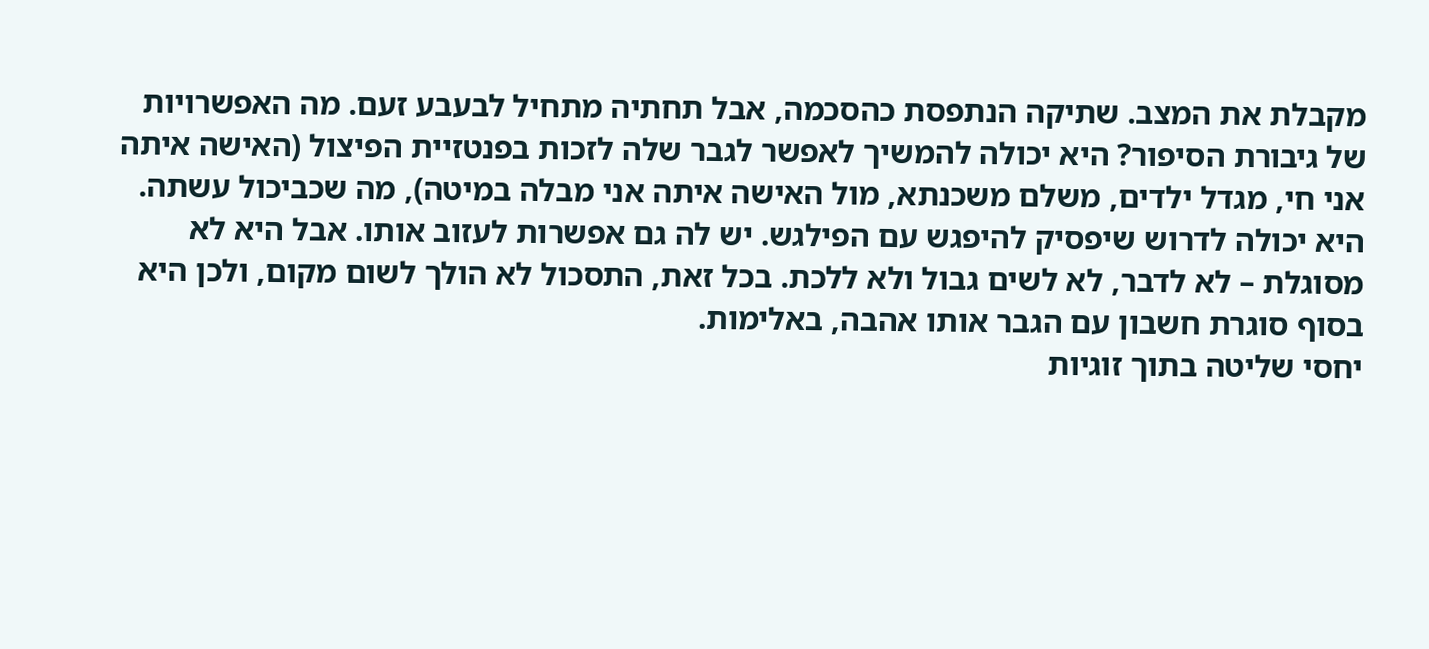מקבלת את המצב. שתיקה הנתפסת כהסכמה, אבל תחתיה מתחיל לבעבע זעם. מה האפשרויות של גיבורת הסיפור? היא יכולה להמשיך לאפשר לגבר שלה לזכות בפנטזיית הפיצול (האישה איתה אני חי, מגדל ילדים, משלם משכנתא, מול האישה איתה אני מבלה במיטה), מה שכביכול עשתה.
היא יכולה לדרוש שיפסיק להיפגש עם הפילגש. יש לה גם אפשרות לעזוב אותו. אבל היא לא מסוגלת – לא לדבר, לא לשים גבול ולא ללכת. בכל זאת, התסכול לא הולך לשום מקום, ולכן היא בסוף סוגרת חשבון עם הגבר אותו אהבה, באלימות.
יחסי שליטה בתוך זוגיות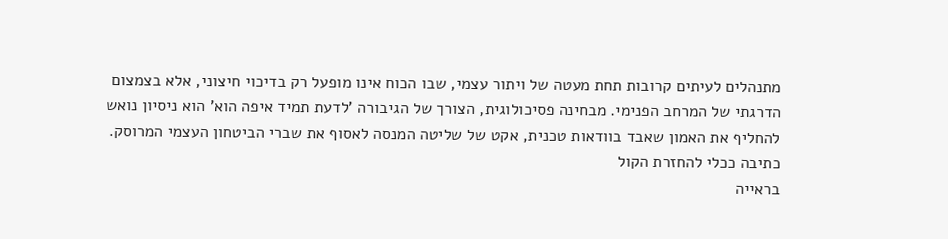מתנהלים לעיתים קרובות תחת מעטה של ויתור עצמי, שבו הכוח אינו מופעל רק בדיכוי חיצוני, אלא בצמצום הדרגתי של המרחב הפנימי. מבחינה פסיכולוגית, הצורך של הגיבורה 'לדעת תמיד איפה הוא' הוא ניסיון נואש להחליף את האמון שאבד בוודאות טכנית, אקט של שליטה המנסה לאסוף את שברי הביטחון העצמי המרוסק.
כתיבה ככלי להחזרת הקול
בראייה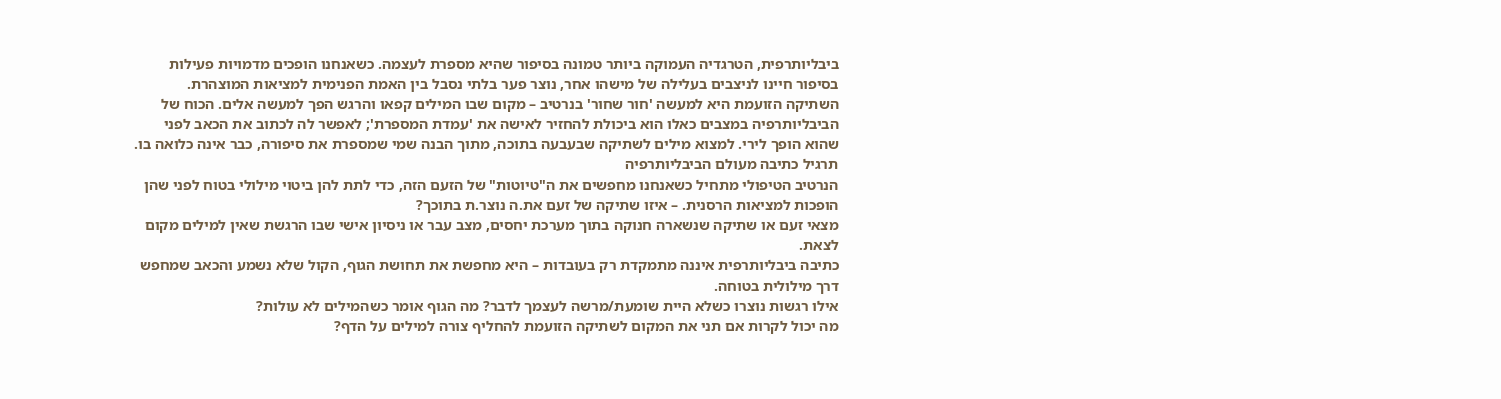ביבליותרפית, הטרגדיה העמוקה ביותר טמונה בסיפור שהיא מספרת לעצמה. כשאנחנו הופכים מדמויות פעילות בסיפור חיינו לניצבים בעלילה של מישהו אחר, נוצר פער בלתי נסבל בין האמת הפנימית למציאות המוצהרת.
השתיקה הזועמת היא למעשה 'חור שחור' בנרטיב – מקום שבו המילים קפאו והרגש הפך למעשה אלים. הכוח של הביבליותרפיה במצבים כאלו הוא ביכולת להחזיר לאישה את 'עמדת המספרת'; לאפשר לה לכתוב את הכאב לפני שהוא הופך לירי. למצוא מילים לשתיקה שבעבעה בתוכה, מתוך הבנה שמי שמספרת את סיפורה, כבר אינה כלואה בו.
תרגיל כתיבה מעולם הביבליותרפיה
הנרטיב הטיפולי מתחיל כשאנחנו מחפשים את ה"טיוטות" של הזעם הזה, כדי לתת להן ביטוי מילולי בטוח לפני שהן הופכות למציאות הרסנית. – איזו שתיקה של זעם את.ה נוצר.ת בתוכך?
מצאי זעם או שתיקה שנשארה חנוקה בתוך מערכת יחסים, מצב עבר או ניסיון אישי שבו הרגשת שאין למילים מקום לצאת.
כתיבה ביבליותרפית איננה מתמקדת רק בעובדות – היא מחפשת את תחושת הגוף, הקול שלא נשמע והכאב שמחפש דרך מילולית בטוחה.
אילו רגשות נוצרו כשלא היית שומעת/מרשה לעצמך לדבר? מה הגוף אומר כשהמילים לא עולות?
מה יכול לקרות אם תני את המקום לשתיקה הזועמת להחליף צורה למילים על הדף?